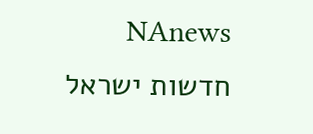NAnews חדשות ישראל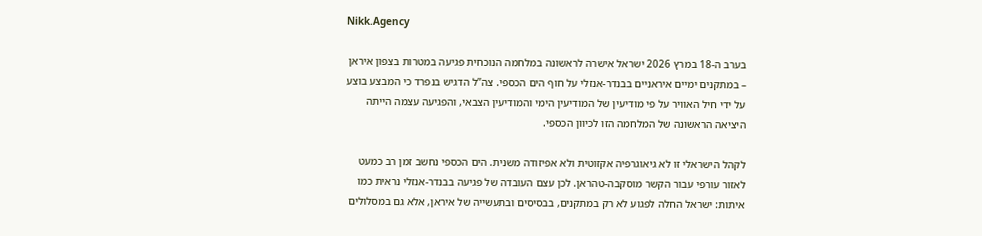Nikk.Agency

בערב ה-18 במרץ 2026 ישראל אישרה לראשונה במלחמה הנוכחית פגיעה במטרות בצפון איראן – במתקנים ימיים איראניים בבנדר-אנזלי על חוף הים הכספי. צה”ל הדגיש בנפרד כי המבצע בוצע על ידי חיל האוויר על פי מודיעין של המודיעין הימי והמודיעין הצבאי, והפגיעה עצמה הייתה היציאה הראשונה של המלחמה הזו לכיוון הכספי.

לקהל הישראלי זו לא גיאוגרפיה אקזוטית ולא אפיזודה משנית. הים הכספי נחשב זמן רב כמעט לאזור עורפי עבור הקשר מוסקבה-טהראן. לכן עצם העובדה של פגיעה בבנדר-אנזלי נראית כמו איתות: ישראל החלה לפגוע לא רק במתקנים, בבסיסים ובתעשייה של איראן, אלא גם במסלולים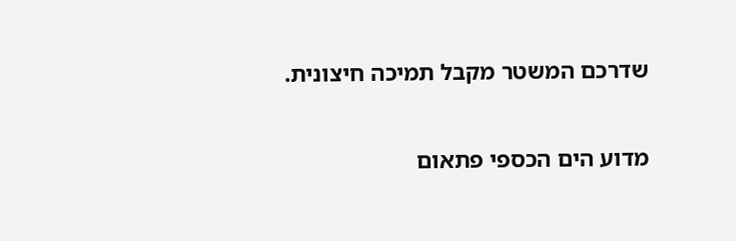שדרכם המשטר מקבל תמיכה חיצונית.

מדוע הים הכספי פתאום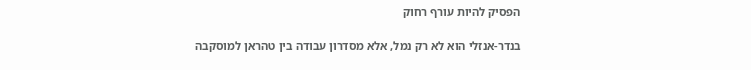הפסיק להיות עורף רחוק

בנדר-אנזלי הוא לא רק נמל, אלא מסדרון עבודה בין טהראן למוסקבה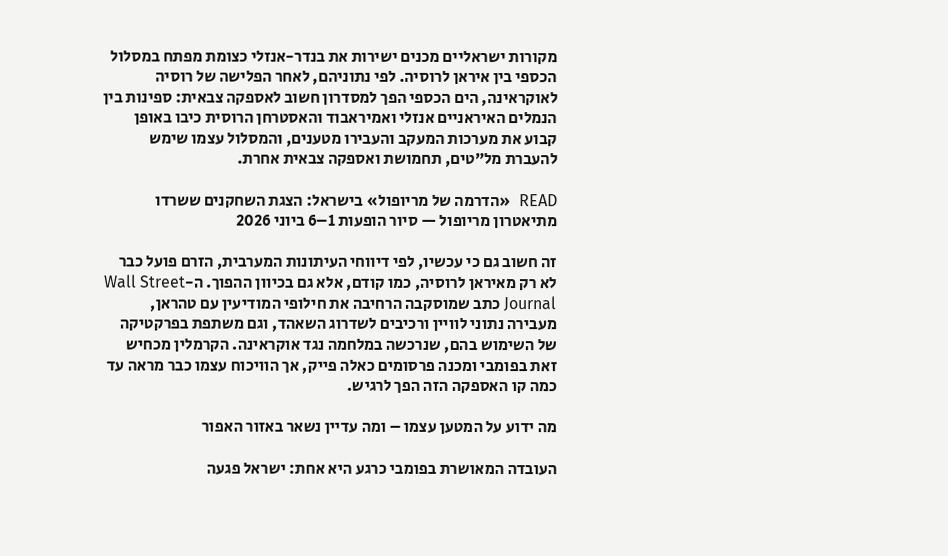מקורות ישראליים מכנים ישירות את בנדר-אנזלי כצומת מפתח במסלול הכספי בין איראן לרוסיה. לפי נתוניהם, לאחר הפלישה של רוסיה לאוקראינה, הים הכספי הפך למסדרון חשוב לאספקה צבאית: ספינות בין הנמלים האיראניים אנזלי ואמיראבוד והאסטרחן הרוסית כיבו באופן קבוע את מערכות המעקב והעבירו מטענים, והמסלול עצמו שימש להעברת מל”טים, תחמושת ואספקה צבאית אחרת.

READ  «הדרמה של מריופול» בישראל: הצגת השחקנים ששרדו מתיאטרון מריופול — סיור הופעות 1–6 ביוני 2026

זה חשוב גם כי עכשיו, לפי דיווחי העיתונות המערבית, הזרם פועל כבר לא רק מאיראן לרוסיה, כמו קודם, אלא גם בכיוון ההפוך. ה-Wall Street Journal כתב שמוסקבה הרחיבה את חילופי המודיעין עם טהראן, מעבירה נתוני לוויין ורכיבים לשדרוג השאהד, וגם משתפת בפרקטיקה של השימוש בהם, שנרכשה במלחמה נגד אוקראינה. הקרמלין מכחיש זאת בפומבי ומכנה פרסומים כאלה פייק, אך הוויכוח עצמו כבר מראה עד כמה קו האספקה הזה הפך לרגיש.

מה ידוע על המטען עצמו – ומה עדיין נשאר באזור האפור

העובדה המאושרת בפומבי כרגע היא אחת: ישראל פגעה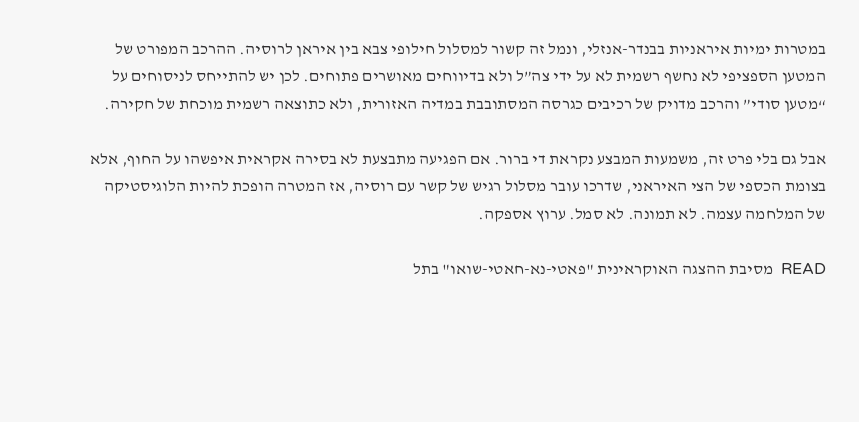במטרות ימיות איראניות בבנדר-אנזלי, ונמל זה קשור למסלול חילופי צבא בין איראן לרוסיה. ההרכב המפורט של המטען הספציפי לא נחשף רשמית לא על ידי צה”ל ולא בדיווחים מאושרים פתוחים. לכן יש להתייחס לניסוחים על “מטען סודי” והרכב מדויק של רכיבים כגרסה המסתובבת במדיה האזורית, ולא כתוצאה רשמית מוכחת של חקירה.

אבל גם בלי פרט זה, משמעות המבצע נקראת די ברור. אם הפגיעה מתבצעת לא בסירה אקראית איפשהו על החוף, אלא בצומת הכספי של הצי האיראני, שדרכו עובר מסלול רגיש של קשר עם רוסיה, אז המטרה הופכת להיות הלוגיסטיקה של המלחמה עצמה. לא תמונה. לא סמל. ערוץ אספקה.

READ  מסיבת ההצגה האוקראינית "פאטי-נא-חאטי-שואו" בתל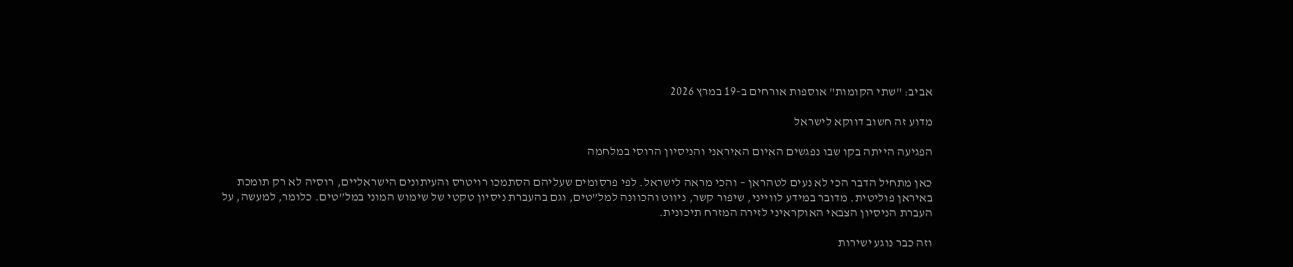אביב: "שתי הקומות" אוספות אורחים ב-19 במרץ 2026

מדוע זה חשוב דווקא לישראל

הפגיעה הייתה בקו שבו נפגשים האיום האיראני והניסיון הרוסי במלחמה

כאן מתחיל הדבר הכי לא נעים לטהראן – והכי מראה לישראל. לפי פרסומים שעליהם הסתמכו רויטרס והעיתונים הישראליים, רוסיה לא רק תומכת באיראן פוליטית. מדובר במידע לווייני, שיפור קשר, ניווט והכוונה למל”טים, וגם בהעברת ניסיון טקטי של שימוש המוני במל”טים. כלומר, למעשה, על העברת הניסיון הצבאי האוקראיני לזירה המזרח תיכונית.

וזה כבר נוגע ישירות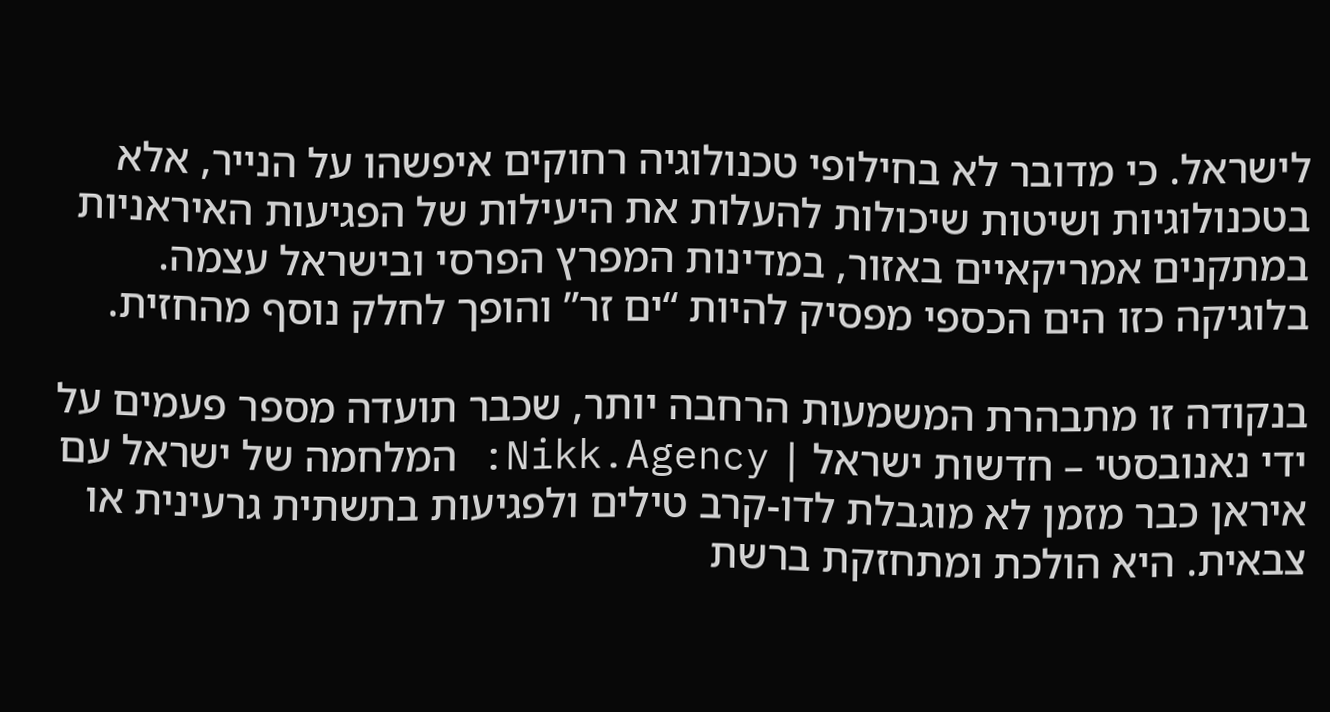לישראל. כי מדובר לא בחילופי טכנולוגיה רחוקים איפשהו על הנייר, אלא בטכנולוגיות ושיטות שיכולות להעלות את היעילות של הפגיעות האיראניות במתקנים אמריקאיים באזור, במדינות המפרץ הפרסי ובישראל עצמה. בלוגיקה כזו הים הכספי מפסיק להיות “ים זר” והופך לחלק נוסף מהחזית.

בנקודה זו מתבהרת המשמעות הרחבה יותר, שכבר תועדה מספר פעמים על ידי נאנובסטי – חדשות ישראל | Nikk.Agency: המלחמה של ישראל עם איראן כבר מזמן לא מוגבלת לדו-קרב טילים ולפגיעות בתשתית גרעינית או צבאית. היא הולכת ומתחזקת ברשת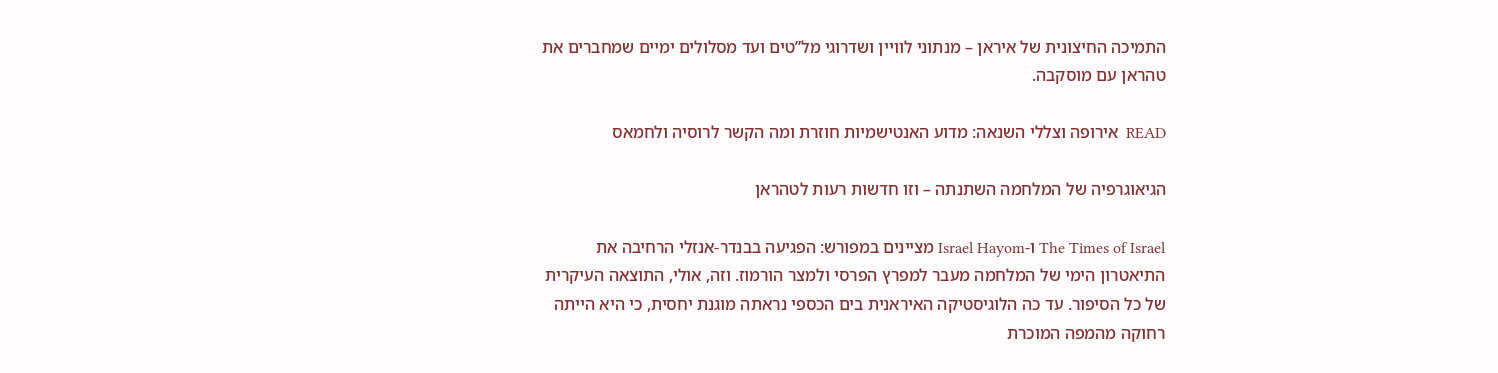התמיכה החיצונית של איראן – מנתוני לוויין ושדרוגי מל”טים ועד מסלולים ימיים שמחברים את טהראן עם מוסקבה.

READ  אירופה וצללי השנאה: מדוע האנטישמיות חוזרת ומה הקשר לרוסיה ולחמאס

הגיאוגרפיה של המלחמה השתנתה – וזו חדשות רעות לטהראן

The Times of Israel ו-Israel Hayom מציינים במפורש: הפגיעה בבנדר-אנזלי הרחיבה את התיאטרון הימי של המלחמה מעבר למפרץ הפרסי ולמצר הורמוז. וזה, אולי, התוצאה העיקרית של כל הסיפור. עד כה הלוגיסטיקה האיראנית בים הכספי נראתה מוגנת יחסית, כי היא הייתה רחוקה מהמפה המוכרת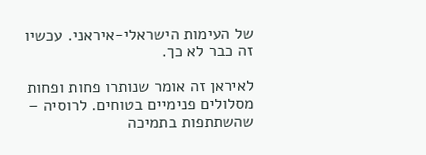של העימות הישראלי-איראני. עכשיו זה כבר לא כך.

לאיראן זה אומר שנותרו פחות ופחות מסלולים פנימיים בטוחים. לרוסיה – שהשתתפות בתמיכה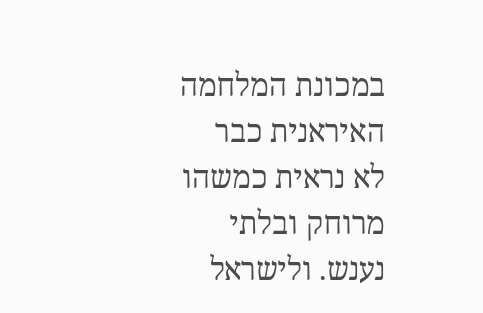במכונת המלחמה האיראנית כבר לא נראית כמשהו מרוחק ובלתי נענש. ולישראל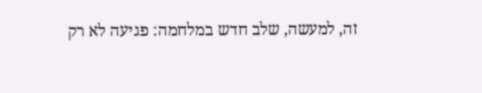זה, למעשה, שלב חדש במלחמה: פגיעה לא רק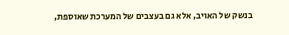בנשק של האויב, אלא גם בעצבים של המערכת שאוספת,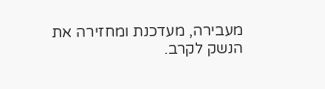מעבירה, מעדכנת ומחזירה את הנשק לקרב.